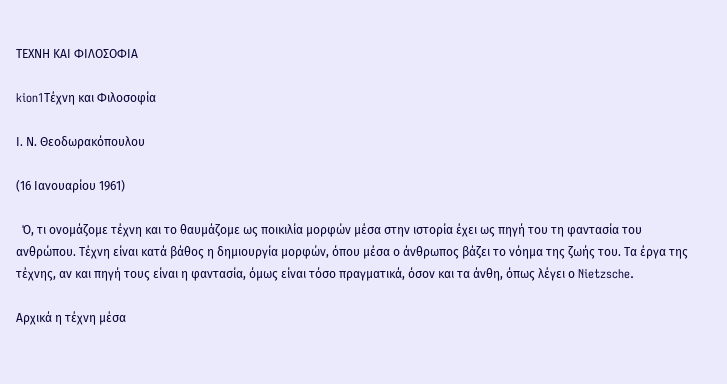ΤΕΧΝΗ ΚΑΙ ΦΙΛΟΣΟΦΙΑ

kion1Τέχνη και Φιλοσοφία

Ι. Ν. Θεοδωρακόπουλου

(16 Ιανουαρίου 1961)

  Ό, τι ονομάζομε τέχνη και το θαυμάζομε ως ποικιλία μορφών μέσα στην ιστορία έχει ως πηγή του τη φαντασία του ανθρώπου. Τέχνη είναι κατά βάθος η δημιουργία μορφών, όπου μέσα ο άνθρωπος βάζει το νόημα της ζωής του. Τα έργα της τέχνης, αν και πηγή τους είναι η φαντασία, όμως είναι τόσο πραγματικά, όσον και τα άνθη, όπως λέγει ο Nietzsche.

Αρχικά η τέχνη μέσα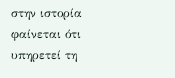στην ιστορία φαίνεται ότι υπηρετεί τη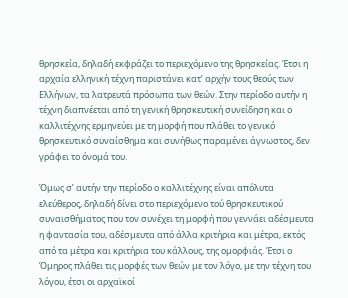θρησκεία, δηλαδή εκφράζει το περιεχόμενο της θρησκείας. Έτσι η αρχαία ελληνική τέχνη παριστάνει κατ’ αρχήν τους θεούς των Ελλήνων, τα λατρευτά πρόσωπα των θεών. Στην περίοδο αυτήν η τέχνη διαπνέεται από τη γενική θρησκευτική συνείδηση και ο καλλιτέχνης ερμηνεύει με τη μορφή που πλάθει το γενικό θρησκευτικό συναίσθημα και συνήθως παραμένει άγνωστος, δεν γράφει το όνομά του.

Όμως σ’ αυτήν την περίοδο ο καλλιτέχνης είναι απόλυτα ελεύθερος, δηλαδή δίνει στο περιεχόμενο τού θρησκευτικού συναισθήματος που τον συνέχει τη μορφή που γεννάει αδέσμευτα η φαντασία του, αδέσμευτα από άλλα κριτήρια και μέτρα, εκτός από τα μέτρα και κριτήρια του κάλλους, της ομορφιάς. Έτσι ο Όμηρος πλάθει τις μορφές των θεών με τον λόγο, με την τέχνη του λόγου, έτσι οι αρχαϊκοί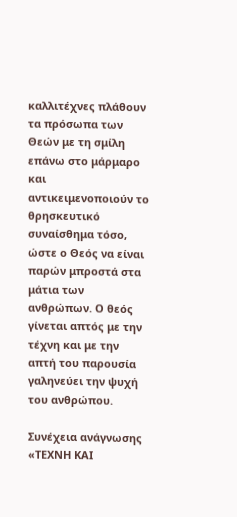καλλιτέχνες πλάθουν τα πρόσωπα των Θεών με τη σμίλη επάνω στο μάρμαρο και αντικειμενοποιούν το θρησκευτικό συναίσθημα τόσο, ώστε ο Θεός να είναι παρών μπροστά στα μάτια των ανθρώπων. Ο θεός γίνεται απτός με την τέχνη και με την απτή του παρουσία γαληνεύει την ψυχή του ανθρώπου.

Συνέχεια ανάγνωσης «ΤΕΧΝΗ ΚΑΙ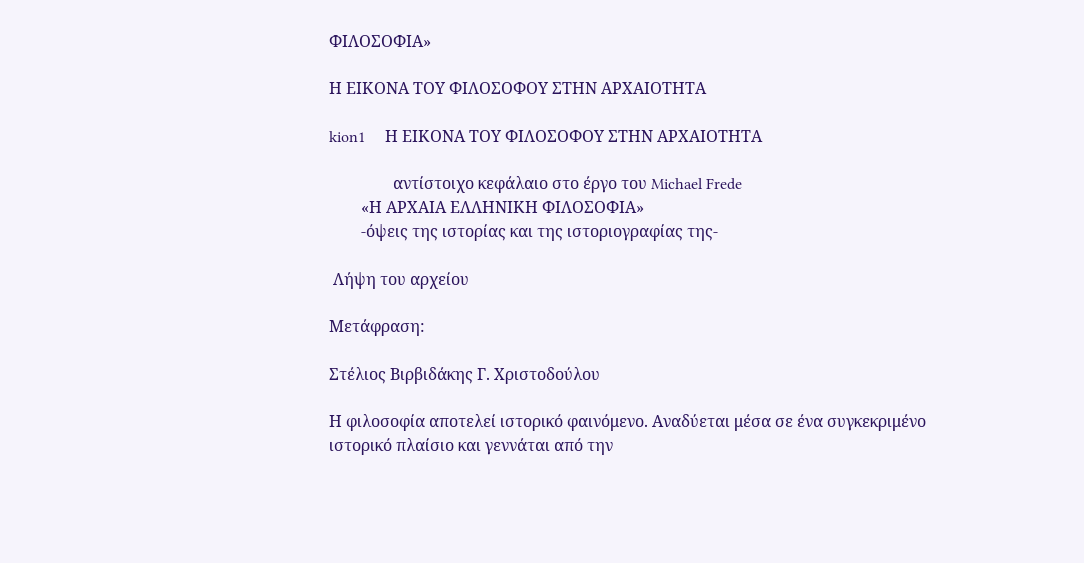ΦΙΛΟΣΟΦΙΑ»

Η ΕΙΚΟΝΑ ΤΟΥ ΦΙΛΟΣΟΦΟΥ ΣΤΗΝ ΑΡΧΑΙΟΤΗΤΑ

kion1     Η ΕΙΚΟΝΑ ΤΟΥ ΦΙΛΟΣΟΦΟΥ ΣΤΗΝ ΑΡΧΑΙΟΤΗΤΑ

                αντίστοιχο κεφάλαιο στο έργο του Michael Frede
        «Η ΑΡΧΑΙΑ ΕΛΛΗΝΙΚΗ ΦΙΛΟΣΟΦΙΑ»
        -όψεις της ιστορίας και της ιστοριογραφίας της-

 Λήψη του αρχείου

Μετάφραση:

Στέλιος Βιρβιδάκης Γ. Χριστοδούλου

Η φιλοσοφία αποτελεί ιστορικό φαινόμενο. Αναδύεται μέσα σε ένα συγκεκριμένο ιστορικό πλαίσιο και γεννάται από την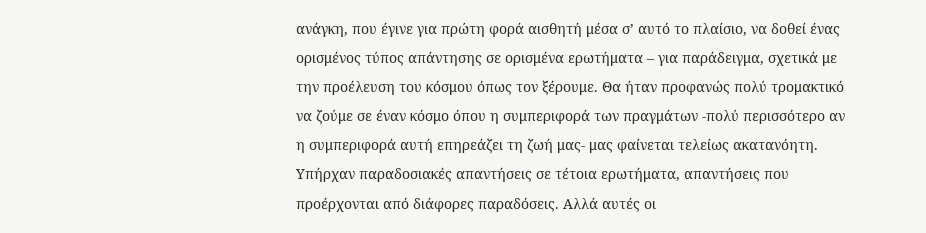ανάγκη, που έγινε για πρώτη φορά αισθητή μέσα σ’ αυτό το πλαίσιο, να δοθεί ένας ορισμένος τύπος απάντησης σε ορισμένα ερωτήματα – για παράδειγμα, σχετικά με την προέλευση του κόσμου όπως τον ξέρουμε. Θα ήταν προφανώς πολύ τρομακτικό να ζούμε σε έναν κόσμο όπου η συμπεριφορά των πραγμάτων -πολύ περισσότερο αν η συμπεριφορά αυτή επηρεάζει τη ζωή μας- μας φαίνεται τελείως ακατανόητη. Υπήρχαν παραδοσιακές απαντήσεις σε τέτοια ερωτήματα, απαντήσεις που προέρχονται από διάφορες παραδόσεις. Αλλά αυτές οι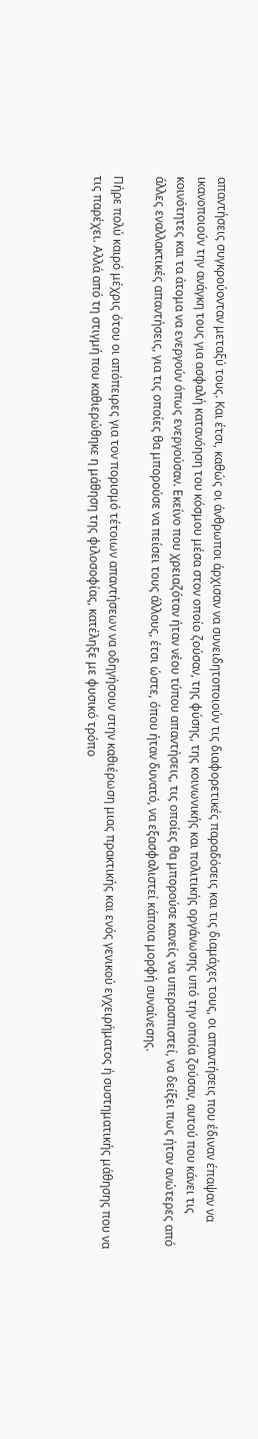απαντήσεις συγκρούονταν μεταξύ τους. Και έτσι, καθώς οι άνθρωποι άρχισαν να συνειδητοποιούν τις διαφορετικές παραδόσεις και τις διαμάχες τους, οι απαντήσεις που έδιναν έπαψαν να ικανοποιούν την ανάγκη τους για ασφαλή κατανόηση του κόσμου μέσα στον οποίο ζούσαν, της φύσης, της κοινωνικής και πολιτικής οργάνωσης υπό την οποία ζούσαν, αυτού που κάνει τις κοινότητες και τα άτομα να ενεργούν όπως ενεργούσαν. Εκείνο που χρειαζόταν ήταν νέου τύπου απαντήσεις, τις οποίες θα μπορούσε κανείς να υπερασπιστεί, να δείξει πως ήταν ανώτερες από άλλες εναλλακτικές απαντήσεις, για τις οποίες θα μπορούσε να πείσει τους άλλους, έτσι ώστε, όπου ήταν δυνατό, να εξασφαλιστεί κάποια μορφή συναίνεσης.

Πήρε πολύ καιρό μέχρις ότου οι απόπειρες για τον πορισμό τέτοιων απαντήσεων να οδηγήσουν στην καθιέρωση μιας πρακτικής και ενός γενικού εγχειρήματος ή συστηματικής μάθησης που να τις παρέχει. Αλλά από τη στιγμή που καθιερώθηκε η μάθηση της φιλοσοφίας, κατέληξε με φυσικό τρόπο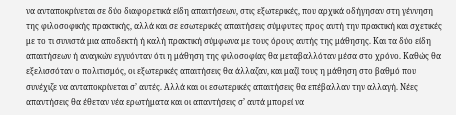να ανταποκρίνεται σε δύο διαφορετικά είδη απαιτήσεων, στις εξωτερικές, που αρχικά οδήγησαν στη γέννηση της φιλοσοφικής πρακτικής, αλλά και σε εσωτερικές απαιτήσεις σύμφυτες προς αυτή την πρακτική και σχετικές με το τι συνιστά μια αποδεκτή ή καλή πρακτική σύμφωνα με τους όρους αυτής της μάθησης. Και τα δύο είδη απαιτήσεων ή αναγκών εγγυόνταν ότι η μάθηση της φιλοσοφίας θα μεταβαλλόταν μέσα στο χρόνο. Καθώς θα εξελισσόταν ο πολιτισμός, οι εξωτερικές απαιτήσεις θα άλλαζαν, και μαζί τους η μάθηση στο βαθμό που συνέχιζε να ανταποκρίνεται σ’ αυτές. Αλλά και οι εσωτερικές απαιτήσεις θα επέβαλλαν την αλλαγή. Νέες απαντήσεις θα έθεταν νέα ερωτήματα και οι απαντήσεις σ’ αυτά μπορεί να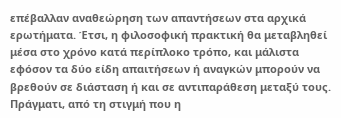επέβαλλαν αναθεώρηση των απαντήσεων στα αρχικά ερωτήματα. Έτσι, η φιλοσοφική πρακτική θα μεταβληθεί μέσα στο χρόνο κατά περίπλοκο τρόπο, και μάλιστα εφόσον τα δύο είδη απαιτήσεων ή αναγκών μπορούν να βρεθούν σε διάσταση ή και σε αντιπαράθεση μεταξύ τους. Πράγματι, από τη στιγμή που η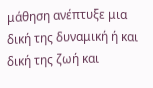μάθηση ανέπτυξε μια δική της δυναμική ή και δική της ζωή και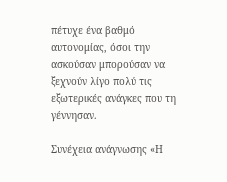πέτυχε ένα βαθμό αυτονομίας, όσοι την ασκούσαν μπορούσαν να ξεχνούν λίγο πολύ τις εξωτερικές ανάγκες που τη γέννησαν.

Συνέχεια ανάγνωσης «Η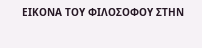ΕΙΚΟΝΑ ΤΟΥ ΦΙΛΟΣΟΦΟΥ ΣΤΗΝ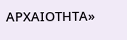ΑΡΧΑΙΟΤΗΤΑ»